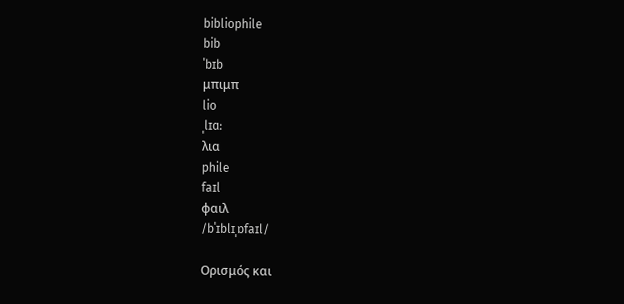bibliophile
bib
ˈbɪb
μπιμπ
lio
ˌlɪɑ:
λια
phile
faɪl
φαιλ
/bˈɪblɪˌɒfaɪl/

Ορισμός και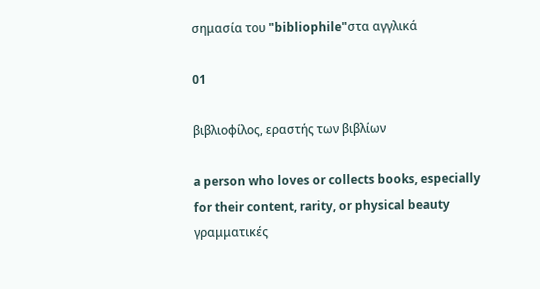σημασία του "bibliophile"στα αγγλικά

01

βιβλιοφίλος, εραστής των βιβλίων

a person who loves or collects books, especially for their content, rarity, or physical beauty
γραμματικές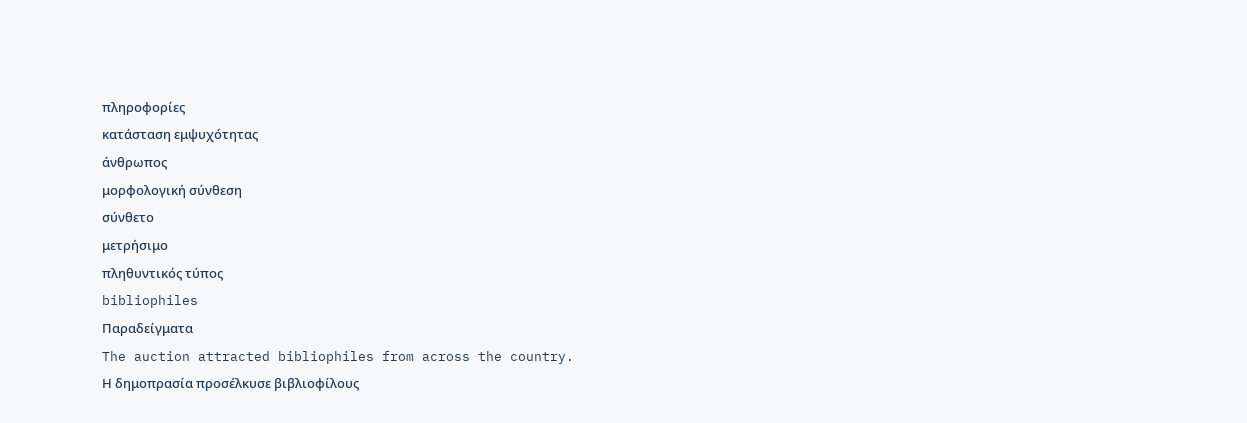πληροφορίες
κατάσταση εμψυχότητας
άνθρωπος
μορφολογική σύνθεση
σύνθετο
μετρήσιμο
πληθυντικός τύπος
bibliophiles
Παραδείγματα
The auction attracted bibliophiles from across the country.
Η δημοπρασία προσέλκυσε βιβλιοφίλους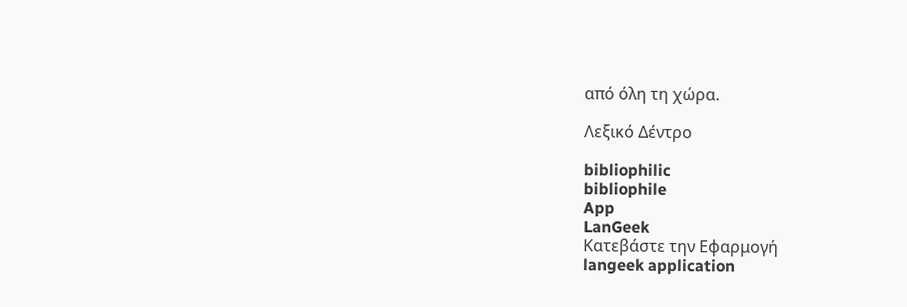από όλη τη χώρα.

Λεξικό Δέντρο

bibliophilic
bibliophile
App
LanGeek
Κατεβάστε την Εφαρμογή
langeek application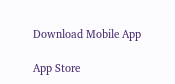Download Mobile App

App Store